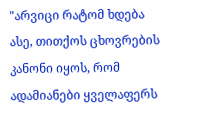"არვიცი რატომ ხდება ასე, თითქოს ცხოვრების კანონი იყოს, რომ ადამიანები ყველაფერს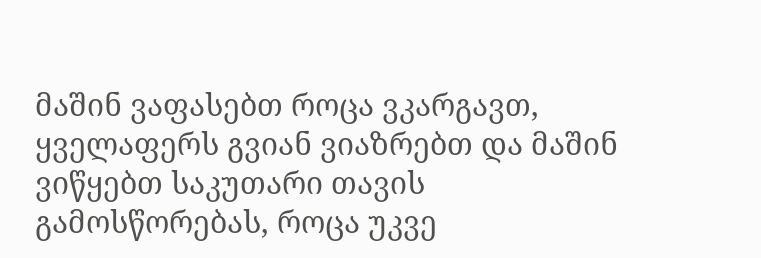მაშინ ვაფასებთ როცა ვკარგავთ, ყველაფერს გვიან ვიაზრებთ და მაშინ ვიწყებთ საკუთარი თავის გამოსწორებას, როცა უკვე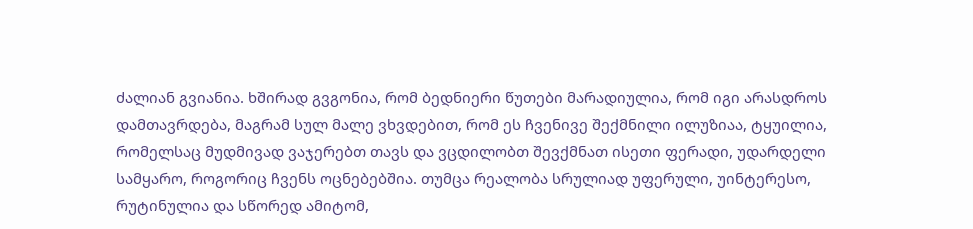ძალიან გვიანია. ხშირად გვგონია, რომ ბედნიერი წუთები მარადიულია, რომ იგი არასდროს დამთავრდება, მაგრამ სულ მალე ვხვდებით, რომ ეს ჩვენივე შექმნილი ილუზიაა, ტყუილია, რომელსაც მუდმივად ვაჯერებთ თავს და ვცდილობთ შევქმნათ ისეთი ფერადი, უდარდელი სამყარო, როგორიც ჩვენს ოცნებებშია. თუმცა რეალობა სრულიად უფერული, უინტერესო, რუტინულია და სწორედ ამიტომ,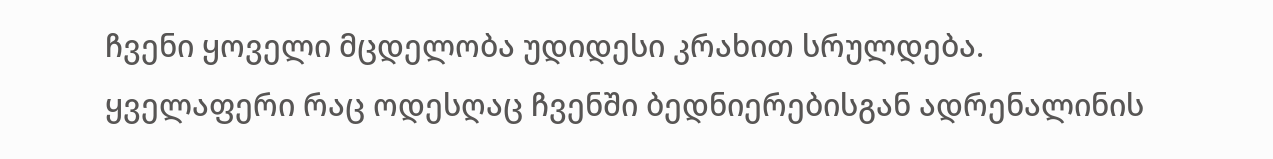ჩვენი ყოველი მცდელობა უდიდესი კრახით სრულდება. ყველაფერი რაც ოდესღაც ჩვენში ბედნიერებისგან ადრენალინის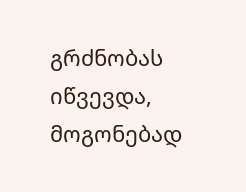გრძნობას იწვევდა, მოგონებად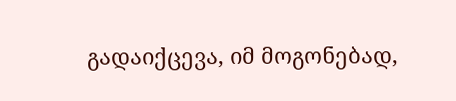გადაიქცევა, იმ მოგონებად,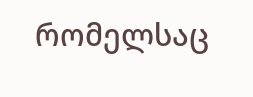რომელსაც